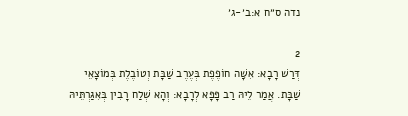נדה ס״ח א:ב׳-ג׳

2
דְּרַשׁ רָבָא: אִשָּׁה חוֹפֶפֶת בְּעֶרֶב שַׁבָּת וְטוֹבֶלֶת בְּמוֹצָאֵי שַׁבָּת. אֲמַר לֵיהּ רַב פָּפָּא לְרָבָא: וְהָא שְׁלַח רָבִין בְּאִגַּרְתֵּיהּ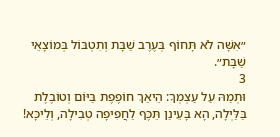״אִשָּׁה לֹא תָּחוֹף בְּעֶרֶב שַׁבָּת וְתִטְבּוֹל בְּמוֹצָאֵי שַׁבָּת״.
3
וּתְמַהּ עַל עַצְמְךָ: הֵיאַךְ חוֹפֶפֶת בַּיּוֹם וְטוֹבֶלֶת בַּלַּיְלָה, הָא בָּעֵינַן תֵּכֶף לַחֲפִיפָה טְבִילָה, וְלֵיכָּא!